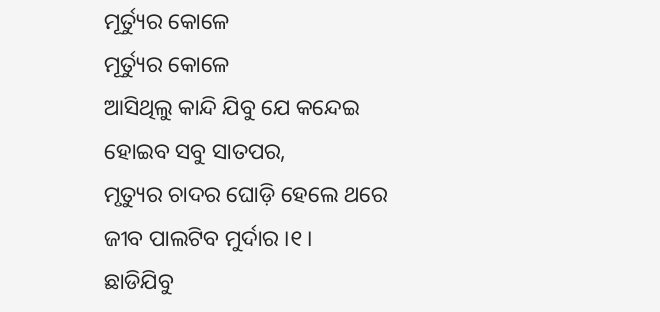ମୂର୍ତ୍ୟୁର କୋଳେ
ମୂର୍ତ୍ୟୁର କୋଳେ
ଆସିଥିଲୁ କାନ୍ଦି ଯିବୁ ଯେ କନ୍ଦେଇ
ହୋଇବ ସବୁ ସାତପର,
ମୃତ୍ୟୁର ଚାଦର ଘୋଡ଼ି ହେଲେ ଥରେ
ଜୀବ ପାଲଟିବ ମୁର୍ଦାର ।୧।
ଛାଡିଯିବୁ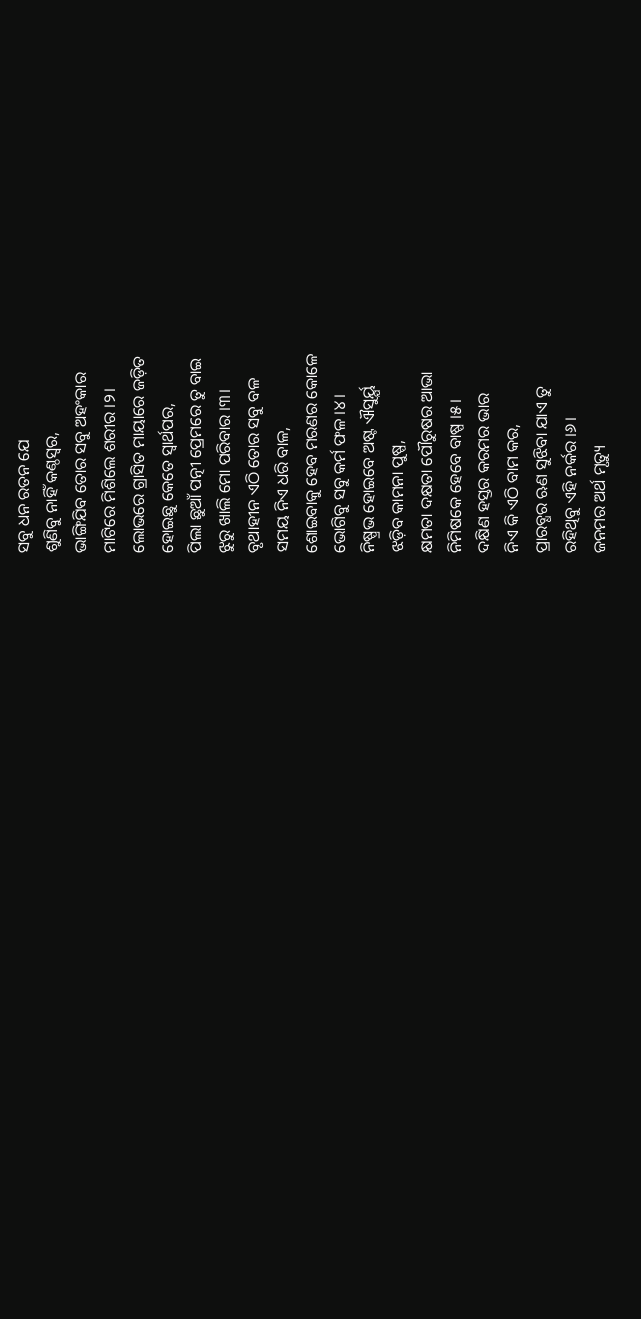ସବୁ ଧନ ରତନ ଯେ
ଶୁଣିବୁ ନାହିଁ କଣ୍ଠସ୍ଵର,
ଭାଙ୍ଗିଯିବ ତୋର ସବୁ ଅହଂକାର
ମାଟିରେ ମିଶିଲେ ଶରୀର ।୨।
ଲୋଭରେ ଗ୍ରାସିତ ମାୟାରେ ଜଡ଼ିତ
ହୋଇଛୁ କେତେ ସ୍ଵାର୍ଥପର,
ପିଲା ଛୁଆଁ ପତ୍ନୀ ପ୍ରେମରେ ତୁ ବାଇ
ଝୁରୁ ଖାଲି ମୋ ପରିବାର ।୩।
ବୃଥାହୀନ ଏଠି ତୋର ସବୁ ବଳ
ସମୟ ନିଏ ଧରି ବାଳ,
ଶୋଇବାକୁ ହେବ ମରଣର କୋଳେ
ଭୋଗିବୁ ସବୁ କର୍ମ ଫଳ ।୪।
ନିଷ୍ପ୍ରଭ ହୋଇବେ ଅଷ୍ଟ ଐସୁର୍ୟ୍ଯ
ଝଡ଼ିବ କାମନା ପୁଷ୍ପ,
କ୍ଷମତା ଦକ୍ଷତା ପୌରୁଷର ଆଭା
ନିମିଷକେ ହେବେ ବାଷ୍ପ ।୫।
ଦକ୍ଷିଣ ହସ୍ତର କରମର ଭାର
ନିଏ କି ଏଠି ବାମ କର,
ପ୍ରାରବ୍ଧର ଋଣ ସୁଝିବା ଯାଏ ତୁ
ରହିଥିବୁ ଏହି ନର୍କର ।୬।
ଜନମର ଅର୍ଥ ମୃତ୍ୟୁ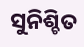ସୁନିଶ୍ଚିତ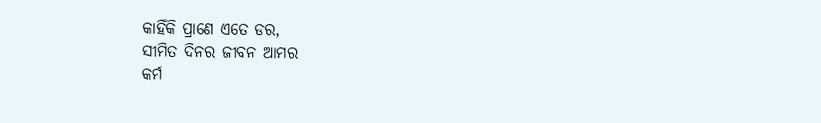କାହିଁକି ପ୍ରାଣେ ଏତେ ଡର,
ସୀମିତ ଦିନର ଜୀବନ ଆମର
କର୍ମ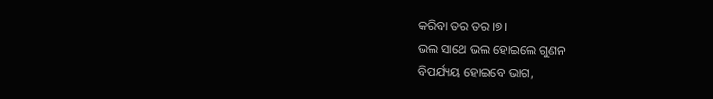କରିବା ତର ତର ।୭।
ଭଲ ସାଥେ ଭଲ ହୋଇଲେ ଗୁଣନ
ବିପର୍ଯ୍ୟୟ ହୋଇବେ ଭାଗ,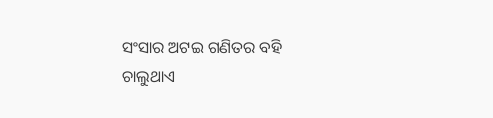ସଂସାର ଅଟଇ ଗଣିତର ବହି
ଚାଲୁଥାଏ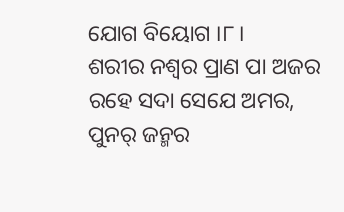ଯୋଗ ବିୟୋଗ ।୮।
ଶରୀର ନଶ୍ଵର ପ୍ରାଣ ପା ଅଜର
ରହେ ସଦା ସେଯେ ଅମର,
ପୁନର୍ ଜନ୍ମର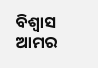ବିଶ୍ୱାସ ଆମର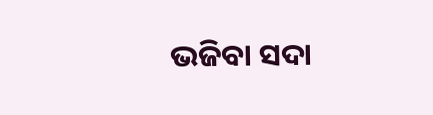ଭଜିବା ସଦା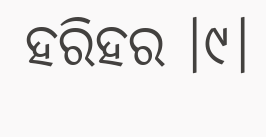ହରିହର ।୯।